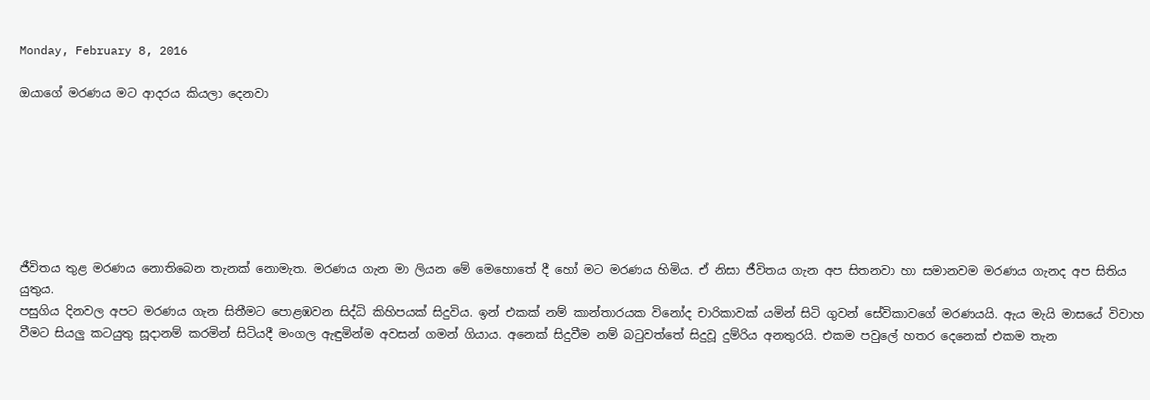Monday, February 8, 2016

ඔයාගේ මරණය මට ආදරය කියලා දෙනවා







ජීවිතය තුළ මරණය නොතිබෙන තැනක් නොමැත. මරණය ගැන මා ලියන මේ මෙහොතේ දී හෝ මට මරණය හිමිය. ඒ නිසා ජීවිතය ගැන අප සිතනවා හා සමානවම මරණය ගැනද අප සිතිය යුතුය.
පසුගිය දිනවල අපට මරණය ගැන සිතීමට පොළඹවන සිද්ධි කිහිපයක් සිදුවිය. ඉන් එකක් නම් කාන්තාරයක විනෝද චාරිකාවක් යමින් සිටි ගුවන් සේවිකාවගේ මරණයයි. ඇය මැයි මාසයේ විවාහ වීමට සියලු කටයුතු සූදානම් කරමින් සිටියදී මංගල ඇඳුමින්ම අවසන් ගමන් ගියාය. අනෙක් සිදුවීම නම් බටුවත්තේ සිදුවූ දුම්රිය අනතුරයි. එකම පවුලේ හතර දෙනෙක් එකම තැන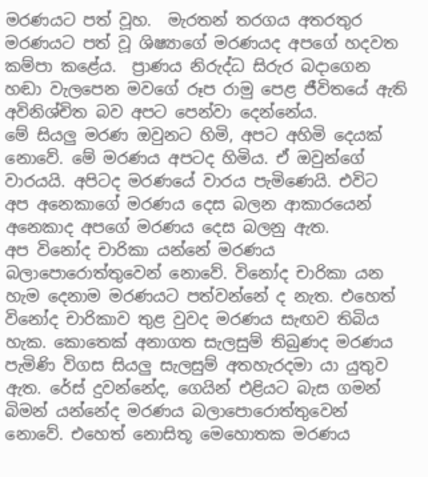මරණයට පත් වූහ.  මැරතන් තරගය අතරතුර මරණයට පත් වූ ශිෂ්‍යාගේ මරණයද අපගේ හදවත කම්පා කළේය.  ප්‍රාණය නිරුද්ධ සිරුර බදාගෙන හඬා වැලපෙන මවගේ රූප රාමු පෙළ ජීවිතයේ ඇති අවිනිශ්චිත බව අපට පෙන්වා දෙන්නේය.
මේ සියලු මරණ ඔවුනට හිමි, අපට අහිමි දෙයක් නොවේ. මේ මරණය අපටද හිමිය. ඒ ඔවුන්ගේ වාරයයි. අපිටද මරණයේ වාරය පැමිණෙයි. එවිට අප අනෙකාගේ මරණය දෙස බලන ආකාරයෙන් අනෙකාද අපගේ මරණය දෙස බලනු ඇත.
අප විනෝද චාරිකා යන්නේ මරණය බලාපොරොත්තුවෙන් නොවේ. විනෝද චාරිකා යන හැම දෙනාම මරණයට පත්වන්නේ ද නැත. එහෙත් විනෝද චාරිකාව තුළ වුවද මරණය සැඟව තිබිය හැක. කොතෙක් අනාගත සැලසුම් තිබුණද මරණය පැමිණි විගස සියලු සැලසුම් අතහැරදමා යා යුතුව ඇත. රේස් දුවන්නේද, ගෙයින් එළියට බැස ගමන් බිමන් යන්නේද මරණය බලාපොරොත්තුවෙන් නොවේ. එහෙත් නොසිතූ මෙහොතක මරණය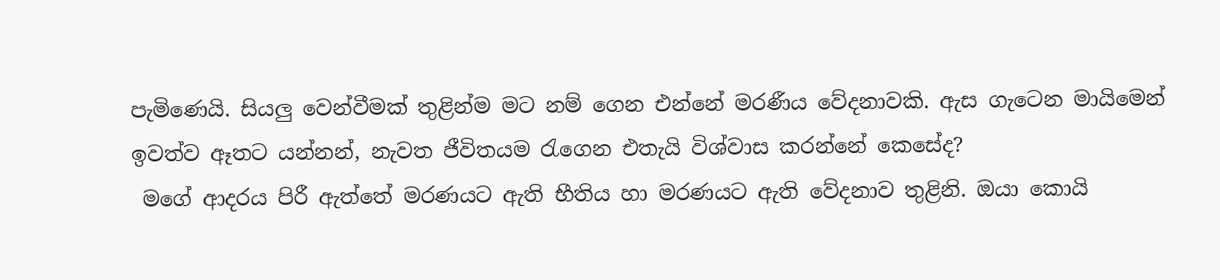පැමිණෙයි. සියලු වෙන්වීමක් තුළින්ම මට නම් ගෙන එන්නේ මරණීය වේදනාවකි. ඇස ගැටෙන මායිමෙන් ඉවත්ව ඈතට යන්නන්, නැවත ජීවිතයම රැගෙන එතැයි විශ්වාස කරන්නේ කෙසේද‍?
 මගේ ආදරය පිරී ඇත්තේ මරණයට ඇති භීතිය හා මරණයට ඇති වේදනාව තුළිනි. ඔයා කොයි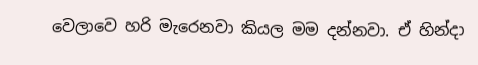වෙලාවෙ හරි මැරෙනවා කියල මම දන්නවා. ඒ හින්දා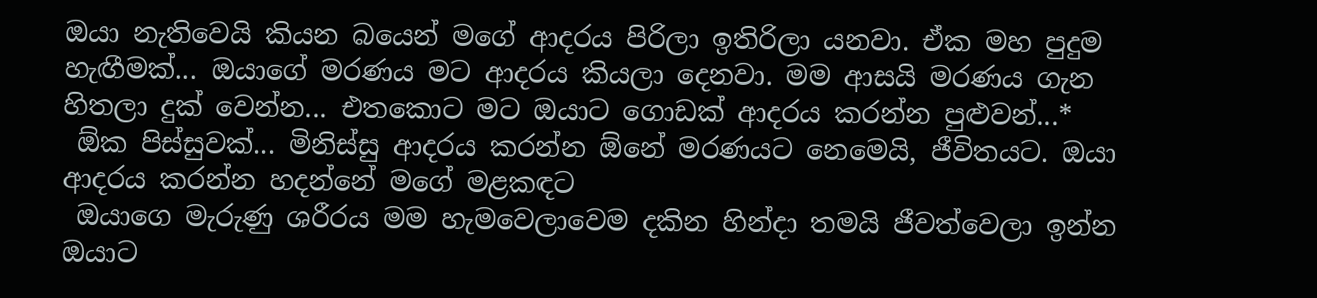ඔයා නැතිවෙයි කියන බයෙන් මගේ ආදරය පිරිලා ඉතිරිලා යනවා. ඒක මහ පුදුම හැඟීමක්... ඔයාගේ මරණය මට ආදරය කියලා දෙනවා. මම ආසයි මරණය ගැන හිතලා දුක් වෙන්න... එතකොට මට ඔයාට ගොඩක් ආදරය කරන්න පුළුවන්...*
 ඕක පිස්සුවක්... මිනිස්සු ආදරය කරන්න ඕනේ මරණයට නෙමෙයි, ජීවිතයට. ඔයා ආදරය කරන්න හදන්නේ මගේ මළකඳට
 ඔයාගෙ මැරුණු ශරීරය මම හැමවෙලාවෙම දකින හින්දා තමයි ජීවත්වෙලා ඉන්න ඔයාට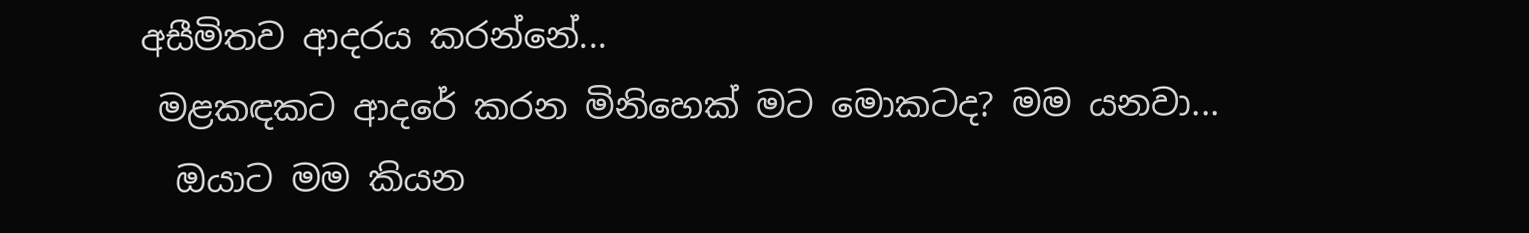අසීමිතව ආදරය කරන්නේ...
 මළකඳකට ආදරේ කරන මිනිහෙක් මට මොකටද? මම යනවා...
  ඔයාට මම කියන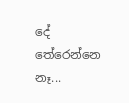දේ තේරෙන්නෙ නෑ...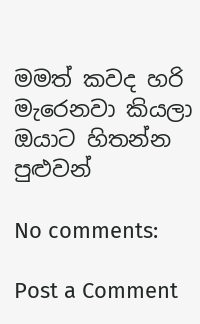මමත් කවද හරි මැරෙනවා කියලා ඔයාට හිතන්න පුළුවන්

No comments:

Post a Comment